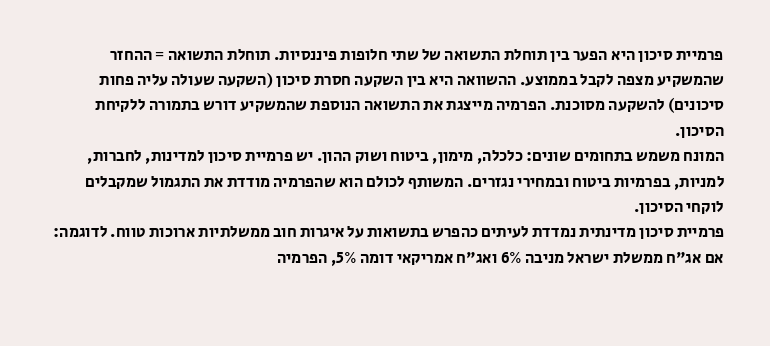פרמיית סיכון היא הפער בין תוחלת התשואה של שתי חלופות פיננסיות. תוחלת התשואה = ההחזר שהמשקיע מצפה לקבל בממוצע. ההשוואה היא בין השקעה חסרת סיכון (השקעה שעולה עליה פחות סיכונים) להשקעה מסוכנת. הפרמיה מייצגת את התשואה הנוספת שהמשקיע דורש בתמורה ללקיחת הסיכון.
המונח משמש בתחומים שונים: כלכלה, מימון, ביטוח ושוק ההון. יש פרמיית סיכון למדינות, לחברות, למניות, בפרמיות ביטוח ובמחירי נגזרים. המשותף לכולם הוא שהפרמיה מודדת את התגמול שמקבלים לוקחי הסיכון.
פרמיית סיכון מדינתית נמדדת לעיתים כהפרש בתשואות על איגרות חוב ממשלתיות ארוכות טווח. לדוגמה: אם אג"ח ממשלת ישראל מניבה 6% ואג"ח אמריקאי דומה 5%, הפרמיה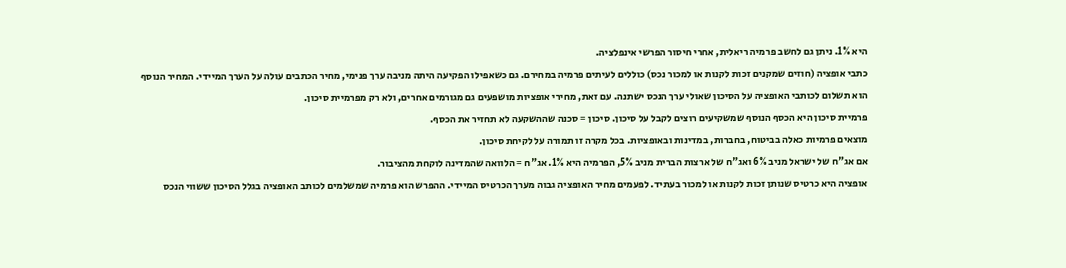היא 1%. ניתן גם לחשב פרמיה ריאלית, אחרי חיסור הפרשי אינפלציה.
כתבי אופציה (חוזים שמקנים זכות לקנות או למכור נכס) כוללים לעיתים פרמיה במחירם. גם כשאפילו הפקיעה היתה מניבה ערך פנימי, מחיר הכתבים עולה על הערך המיידי. המחיר הנוסף הוא תשלום לכותבי האופציה על הסיכון שאולי ערך הנכס ישתנה. עם זאת, מחירי אופציות מושפעים גם מגורמים אחרים, ולא רק מפרמיית סיכון.
פרמיית סיכון היא הכסף הנוסף שמשקיעים רוצים לקבל על סיכון. סיכון = סכנה שההשקעה לא תחזיר את הכסף.
מוצאים פרמיות כאלה בביטוח, בחברות, במדינות ובאופציות. בכל מקרה זו תמורה על לקיחת סיכון.
אם אג"ח של ישראל מניב 6% ואג"ח של ארצות הברית מניב 5%, הפרמיה היא 1%. אג"ח = הלוואה שהמדינה לוקחת מהציבור.
אופציה היא כרטיס שנותן זכות לקנות או למכור בעתיד. לפעמים מחיר האופציה גבוה מערך הכרטיס המיידי. ההפרש הוא פרמיה שמשלמים לכותב האופציה בגלל הסיכון ששווי הנכס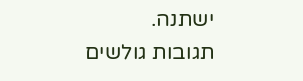ישתנה.
תגובות גולשים